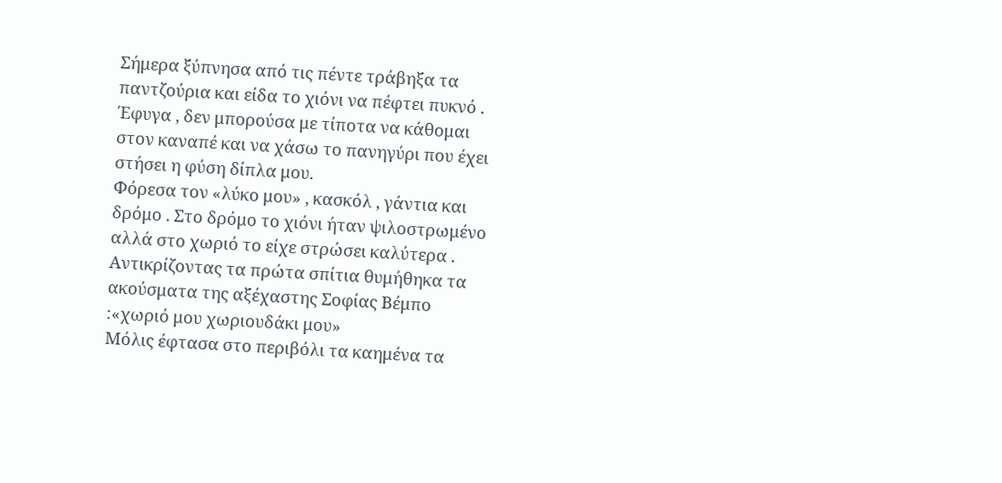Σήμερα ξύπνησα από τις πέντε τράβηξα τα παντζούρια και είδα το χιόνι να πέφτει πυκνό .
Έφυγα , δεν μπορούσα με τίποτα να κάθομαι στον καναπέ και να χάσω το πανηγύρι που έχει στήσει η φύση δίπλα μου.
Φόρεσα τον «λύκο μου» , κασκόλ , γάντια και δρόμο . Στο δρόμο το χιόνι ήταν ψιλοστρωμένο αλλά στο χωριό το είχε στρώσει καλύτερα .
Αντικρίζοντας τα πρώτα σπίτια θυμήθηκα τα ακούσματα της αξέχαστης Σοφίας Βέμπο :«χωριό μου χωριουδάκι μου»
Μόλις έφτασα στο περιβόλι τα καημένα τα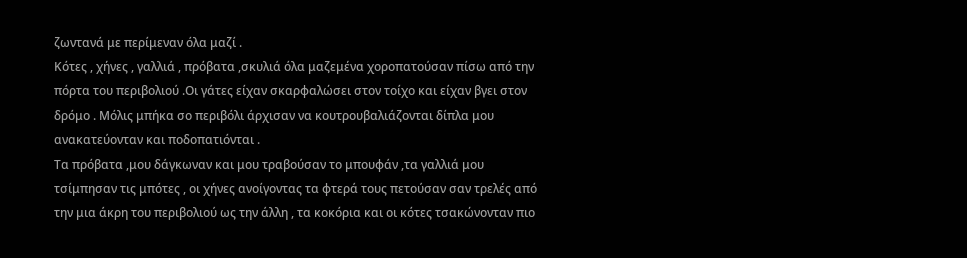ζωντανά με περίμεναν όλα μαζί .
Κότες , χήνες , γαλλιά , πρόβατα ,σκυλιά όλα μαζεμένα χοροπατούσαν πίσω από την πόρτα του περιβολιού .Οι γάτες είχαν σκαρφαλώσει στον τοίχο και είχαν βγει στον δρόμο . Μόλις μπήκα σο περιβόλι άρχισαν να κουτρουβαλιάζονται δίπλα μου ανακατεύονταν και ποδοπατιόνται .
Τα πρόβατα ,μου δάγκωναν και μου τραβούσαν το μπουφάν ,τα γαλλιά μου τσίμπησαν τις μπότες , οι χήνες ανοίγοντας τα φτερά τους πετούσαν σαν τρελές από την μια άκρη του περιβολιού ως την άλλη , τα κοκόρια και οι κότες τσακώνονταν πιο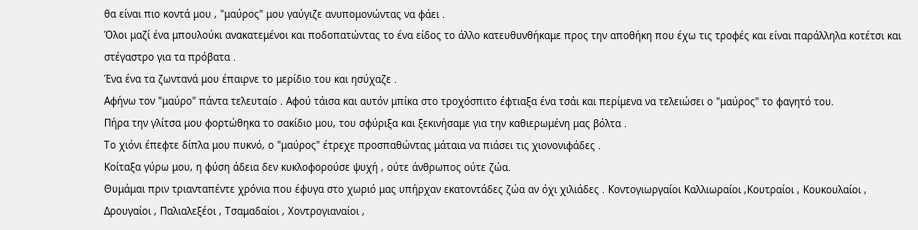θα είναι πιο κοντά μου , "μαύρος" μου γαύγιζε ανυπομονώντας να φάει .
Όλοι μαζί ένα μπουλούκι ανακατεμένοι και ποδοπατώντας το ένα είδος το άλλο κατευθυνθήκαμε προς την αποθήκη που έχω τις τροφές και είναι παράλληλα κοτέτσι και στέγαστρο για τα πρόβατα .
Ένα ένα τα ζωντανά μου έπαιρνε το μερίδιο του και ησύχαζε .
Αφήνω τον "μαύρο" πάντα τελευταίο . Αφού τάισα και αυτόν μπίκα στο τροχόσπιτο έφτιαξα ένα τσάι και περίμενα να τελειώσει ο "μαύρος" το φαγητό του.
Πήρα την γλίτσα μου φορτώθηκα το σακίδιο μου, του σφύριξα και ξεκινήσαμε για την καθιερωμένη μας βόλτα .
Το χιόνι έπεφτε δίπλα μου πυκνό, ο "μαύρος" έτρεχε προσπαθώντας μάταια να πιάσει τις χιονονιφάδες .
Κοίταξα γύρω μου, η φύση άδεια δεν κυκλοφορούσε ψυχή , ούτε άνθρωπος ούτε ζώα.
Θυμάμαι πριν τριανταπέντε χρόνια που έφυγα στο χωριό μας υπήρχαν εκατοντάδες ζώα αν όχι χιλιάδες . Κοντογιωργαίοι Καλλιωραίοι ,Κουτραίοι , Κουκουλαίοι , Δρουγαίοι , Παλιαλεξέοι , Τσαμαδαίοι , Χοντρογιαναίοι ,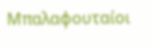Μπαλαφουταίοι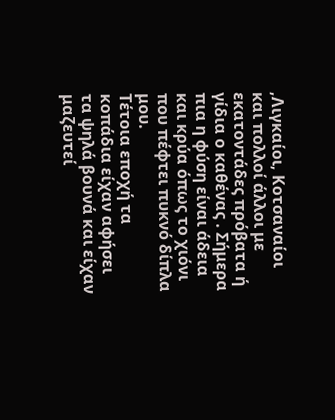,Λιγκαίοι, Κοτσαναίοι και πολλοί άλλοι με εκατοντάδες πρόβατα ή γίδια ο καθένας . Σήμερα πια η φύση είναι άδεια και κρύα όπως το χιόνι που πέφτει πυκνό δίπλα μου.
Τέτοια εποχή τα κοπάδια είχαν αφήσει τα ψηλά βουνά και είχαν μαζευτεί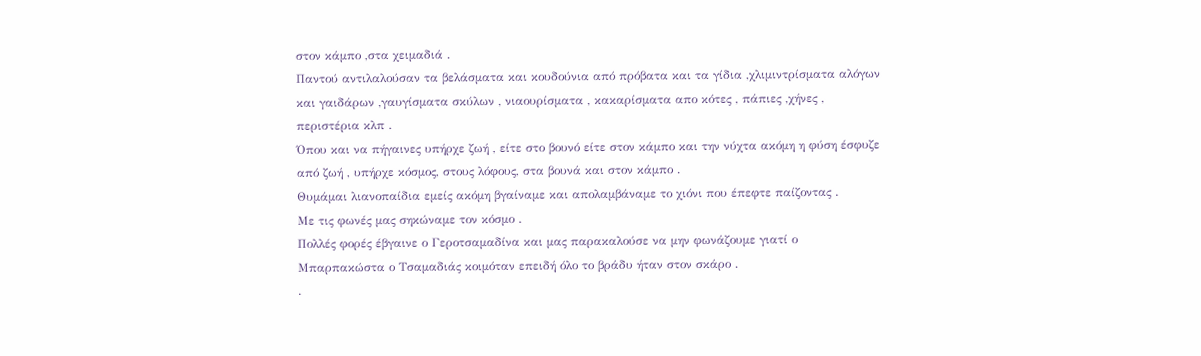στον κάμπο ,στα χειμαδιά .
Παντού αντιλαλούσαν τα βελάσματα και κουδούνια από πρόβατα και τα γίδια ,χλιμιντρίσματα αλόγων και γαιδάρων ,γαυγίσματα σκύλων , νιαουρίσματα , κακαρίσματα απο κότες , πάπιες ,χήνες , περιστέρια κλπ .
Όπου και να πήγαινες υπήρχε ζωή , είτε στο βουνό είτε στον κάμπο και την νύχτα ακόμη η φύση έσφυζε από ζωή , υπήρχε κόσμος, στους λόφους, στα βουνά και στον κάμπο .
Θυμάμαι λιανοπαίδια εμείς ακόμη βγαίναμε και απολαμβάναμε το χιόνι που έπεφτε παίζοντας .
Με τις φωνές μας σηκώναμε τον κόσμο .
Πολλές φορές έβγαινε ο Γεροτσαμαδίνα και μας παρακαλούσε να μην φωνάζουμε γιατί ο Μπαρπακώστα ο Τσαμαδιάς κοιμόταν επειδή όλο το βράδυ ήταν στον σκάρο .
.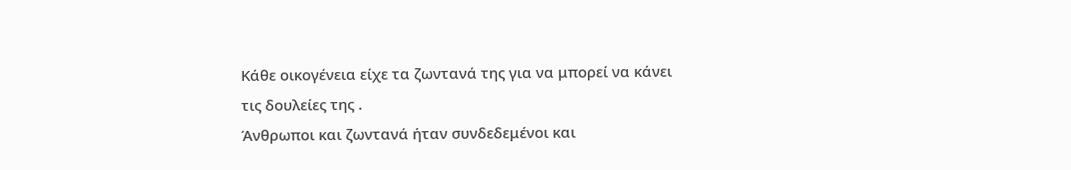Κάθε οικογένεια είχε τα ζωντανά της για να μπορεί να κάνει τις δουλείες της .
Άνθρωποι και ζωντανά ήταν συνδεδεμένοι και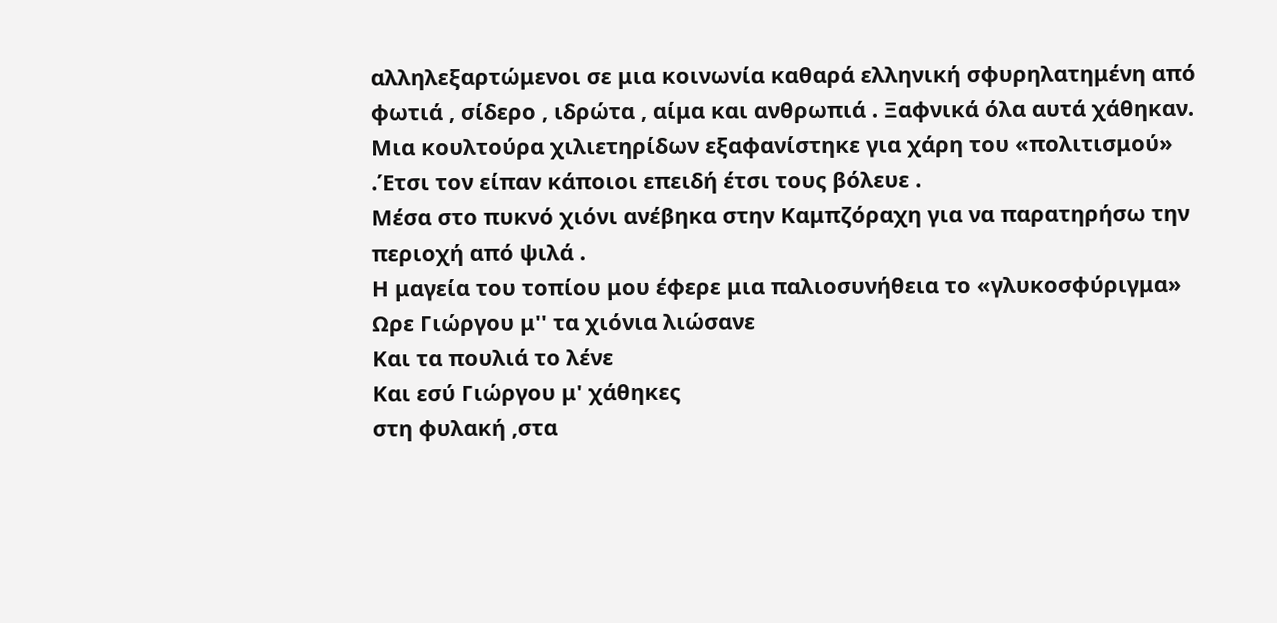αλληλεξαρτώμενοι σε μια κοινωνία καθαρά ελληνική σφυρηλατημένη από φωτιά , σίδερο , ιδρώτα , αίμα και ανθρωπιά . Ξαφνικά όλα αυτά χάθηκαν. Μια κουλτούρα χιλιετηρίδων εξαφανίστηκε για χάρη του «πολιτισμού» .Έτσι τον είπαν κάποιοι επειδή έτσι τους βόλευε .
Μέσα στο πυκνό χιόνι ανέβηκα στην Καμπζόραχη για να παρατηρήσω την περιοχή από ψιλά .
Η μαγεία του τοπίου μου έφερε μια παλιοσυνήθεια το «γλυκοσφύριγμα»
Ωρε Γιώργου μ'' τα χιόνια λιώσανε
Και τα πουλιά το λένε
Και εσύ Γιώργου μ' χάθηκες
στη φυλακή ,στα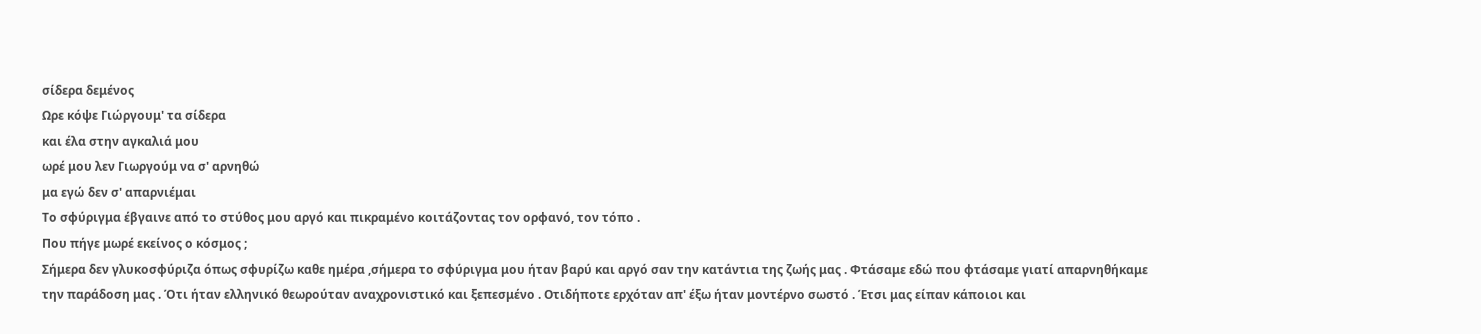σίδερα δεμένος
Ωρε κόψε Γιώργουμ' τα σίδερα
και έλα στην αγκαλιά μου
ωρέ μου λεν Γιωργούμ να σ' αρνηθώ
μα εγώ δεν σ' απαρνιέμαι
Το σφύριγμα έβγαινε από το στύθος μου αργό και πικραμένο κοιτάζοντας τον ορφανό, τον τόπο .
Που πήγε μωρέ εκείνος ο κόσμος ;
Σήμερα δεν γλυκοσφύριζα όπως σφυρίζω καθε ημέρα ,σήμερα το σφύριγμα μου ήταν βαρύ και αργό σαν την κατάντια της ζωής μας . Φτάσαμε εδώ που φτάσαμε γιατί απαρνηθήκαμε την παράδοση μας . Ότι ήταν ελληνικό θεωρούταν αναχρονιστικό και ξεπεσμένο . Οτιδήποτε ερχόταν απ' έξω ήταν μοντέρνο σωστό . Έτσι μας είπαν κάποιοι και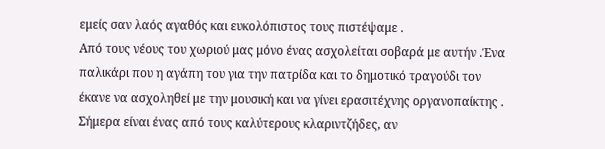εμείς σαν λαός αγαθός και ευκολόπιστος τους πιστέψαμε .
Από τους νέους του χωριού μας μόνο ένας ασχολείται σοβαρά με αυτήν .Ένα παλικάρι που η αγάπη του για την πατρίδα και το δημοτικό τραγούδι τον έκανε να ασχοληθεί με την μουσική και να γίνει ερασιτέχνης οργανοπαίκτης . Σήμερα είναι ένας από τους καλύτερους κλαριντζήδες, αν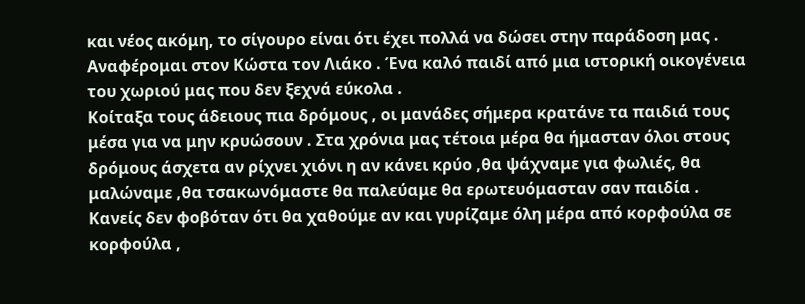και νέος ακόμη, το σίγουρο είναι ότι έχει πολλά να δώσει στην παράδοση μας . Αναφέρομαι στον Κώστα τον Λιάκο . Ένα καλό παιδί από μια ιστορική οικογένεια του χωριού μας που δεν ξεχνά εύκολα .
Κοίταξα τους άδειους πια δρόμους , οι μανάδες σήμερα κρατάνε τα παιδιά τους μέσα για να μην κρυώσουν . Στα χρόνια μας τέτοια μέρα θα ήμασταν όλοι στους δρόμους άσχετα αν ρίχνει χιόνι η αν κάνει κρύο ,θα ψάχναμε για φωλιές, θα μαλώναμε ,θα τσακωνόμαστε θα παλεύαμε θα ερωτευόμασταν σαν παιδία .
Κανείς δεν φοβόταν ότι θα χαθούμε αν και γυρίζαμε όλη μέρα από κορφούλα σε κορφούλα ,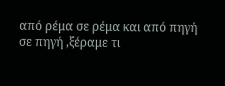από ρέμα σε ρέμα και από πηγή σε πηγή ,ξέραμε τι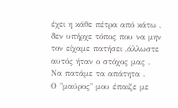έχει η κάθε πέτρα από κάτω , δεν υπήρχε τόπος που να μην τον είχαμε πατήσει ,άλλωστε αυτός ήταν ο στόχος μας . Να πατάμε τα απάτητα .
Ο "μαύρος" μου έπαιζε με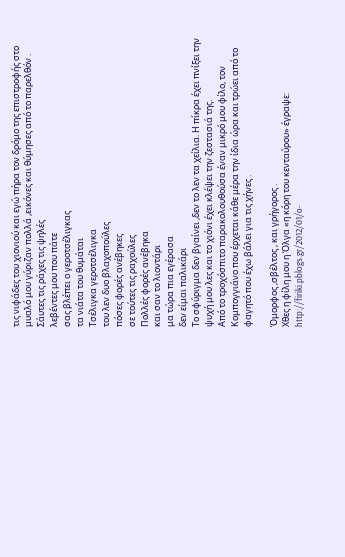τις νιφάδες του χιονιού και εγώ πήρα τον δρόμο της επιστροφής στο μυαλό μου γύριζαν πολλά ,εικόνες και θύμησες από το παρελθόν .
Σάυτες τις ράχες τις ψηλές
λεβέντες μου που πάτε
σας βλέπει ο γεροτσέλιγκας
τα νιάτα του θυμάται
Τσέλιγκα γεροτσέλιγκα
του λεν δυο βλαχοπούλες
πόσες φορές ανέβηκες
σε τούτες τις ραχούλες
Πολλές φορές ανέβηκα
και σαν το λιοντάρι
μα τώρα πια εγέρασα
δεν είμαι παλικάρι
Το σφύριγμα δεν βγαίνει ,δεν το λεν τα χείλια. Η πίκρα έχει πνίξει την ψυχή μου λες και το χιόνι έχει κλέψει την ζεστασιά της.
Από το τροχόσπιτο παρακολουθούσα έναν μικρό μου φίλο, τον Κομπογγιάνο που έρχεται κάθε μέρα την ίδια ώρα και τρώει από το φαγητό που έχω βάλει για τις χήνες .

Όμορφος ,σβέλτος , και γρήγορος .
Χθες η φίλη μου η Όλγα «η κόρη του κενταύρου» έγραψε:
http://firiki.pblogs.gr/2012/01/o-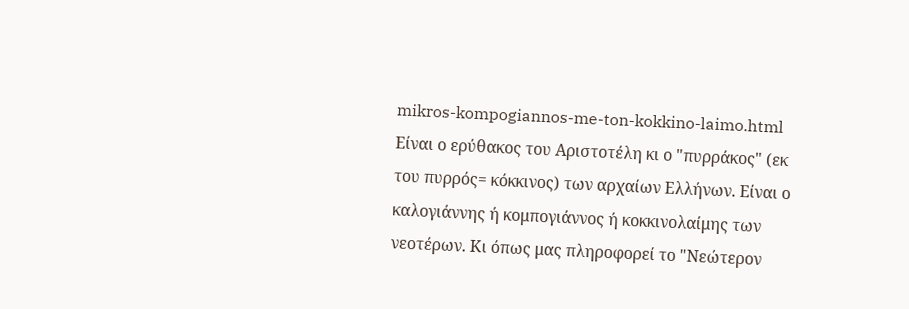mikros-kompogiannos-me-ton-kokkino-laimo.html
Είναι ο ερύθακος του Αριστοτέλη κι ο "πυρράκος" (εκ του πυρρός= κόκκινος) των αρχαίων Ελλήνων. Είναι ο καλογιάννης ή κομπογιάννος ή κοκκινολαίμης των νεοτέρων. Κι όπως μας πληροφορεί το "Νεώτερον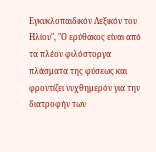Εγκυκλοπαιδικόν Λεξικόν του Ηλίου", "Ο ερύθακος είναι από τα πλέον φιλόστοργα πλάσματα της φύσεως και φροντίζει νυχθημερόν για την διατροφήν των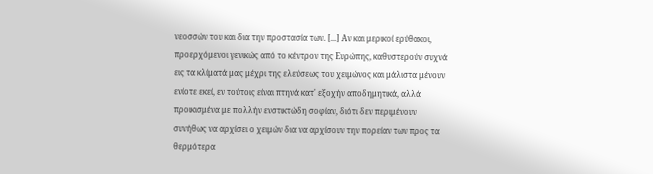νεοσσών του και δια την προστασία των. [...] Αν και μερικοί ερύθακοι, προερχόμενοι γενικώς από το κέντρον της Ευρώπης, καθυστερούν συχνά εις τα κλίματά μας μέχρι της ελεύσεως του χειμώνος και μάλιστα μένουν ενίοτε εκεί, εν τούτοις είναι πτηνά κατ' εξοχήν αποδημητικά, αλλά προικισμένα με πολλήν ενστικτώδη σοφίαν, διότι δεν περιμένουν συνήθως να αρχίσει ο χειμών δια να αρχίσουν την πορείαν των προς τα θερμότερα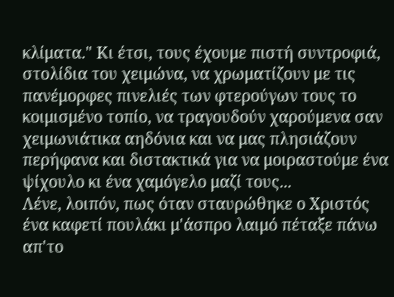κλίματα." Κι έτσι, τους έχουμε πιστή συντροφιά, στολίδια του χειμώνα, να χρωματίζουν με τις πανέμορφες πινελιές των φτερούγων τους το κοιμισμένο τοπίο, να τραγουδούν χαρούμενα σαν χειμωνιάτικα αηδόνια και να μας πλησιάζουν περήφανα και διστακτικά για να μοιραστούμε ένα ψίχουλο κι ένα χαμόγελο μαζί τους...
Λένε, λοιπόν, πως όταν σταυρώθηκε ο Χριστός ένα καφετί πουλάκι μ'άσπρο λαιμό πέταξε πάνω απ'το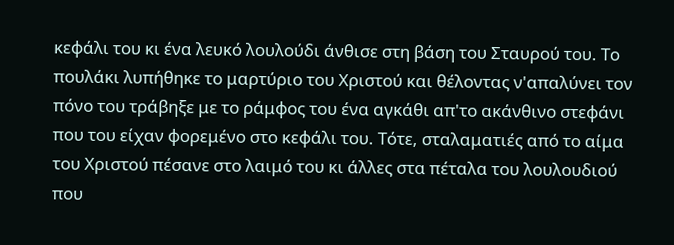κεφάλι του κι ένα λευκό λουλούδι άνθισε στη βάση του Σταυρού του. Το πουλάκι λυπήθηκε το μαρτύριο του Χριστού και θέλοντας ν'απαλύνει τον πόνο του τράβηξε με το ράμφος του ένα αγκάθι απ'το ακάνθινο στεφάνι που του είχαν φορεμένο στο κεφάλι του. Τότε, σταλαματιές από το αίμα του Χριστού πέσανε στο λαιμό του κι άλλες στα πέταλα του λουλουδιού που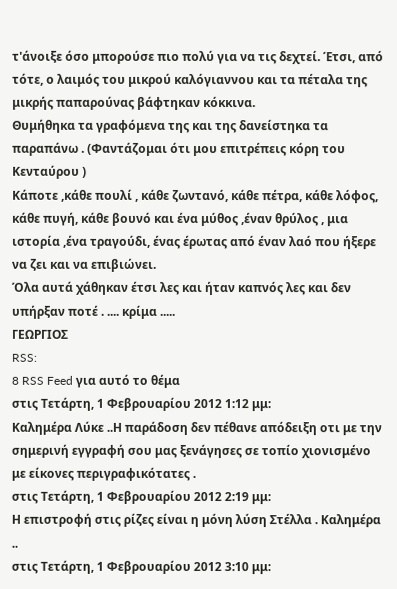τ'άνοιξε όσο μπορούσε πιο πολύ για να τις δεχτεί. Έτσι, από τότε, ο λαιμός του μικρού καλόγιαννου και τα πέταλα της μικρής παπαρούνας βάφτηκαν κόκκινα.
Θυμήθηκα τα γραφόμενα της και της δανείστηκα τα παραπάνω . (Φαντάζομαι ότι μου επιτρέπεις κόρη του Κενταύρου )
Κάποτε ,κάθε πουλί , κάθε ζωντανό, κάθε πέτρα, κάθε λόφος, κάθε πυγή, κάθε βουνό και ένα μύθος ,έναν θρύλος , μια ιστορία ,ένα τραγούδι, ένας έρωτας από έναν λαό που ήξερε να ζει και να επιβιώνει.
Όλα αυτά χάθηκαν έτσι λες και ήταν καπνός λες και δεν υπήρξαν ποτέ . .... κρίμα .....
ΓΕΩΡΓΙΟΣ
RSS:
8 RSS Feed για αυτό το θέμα
στις Τετάρτη, 1 Φεβρουαρίου 2012 1:12 μμ:
Καλημέρα Λύκε ..Η παράδοση δεν πέθανε απόδειξη οτι με την σημερινή εγγραφή σου μας ξενάγησες σε τοπίο χιονισμένο με είκονες περιγραφικότατες .
στις Τετάρτη, 1 Φεβρουαρίου 2012 2:19 μμ:
Η επιστροφή στις ρίζες είναι η μόνη λύση Στέλλα . Καλημέρα ..
στις Τετάρτη, 1 Φεβρουαρίου 2012 3:10 μμ: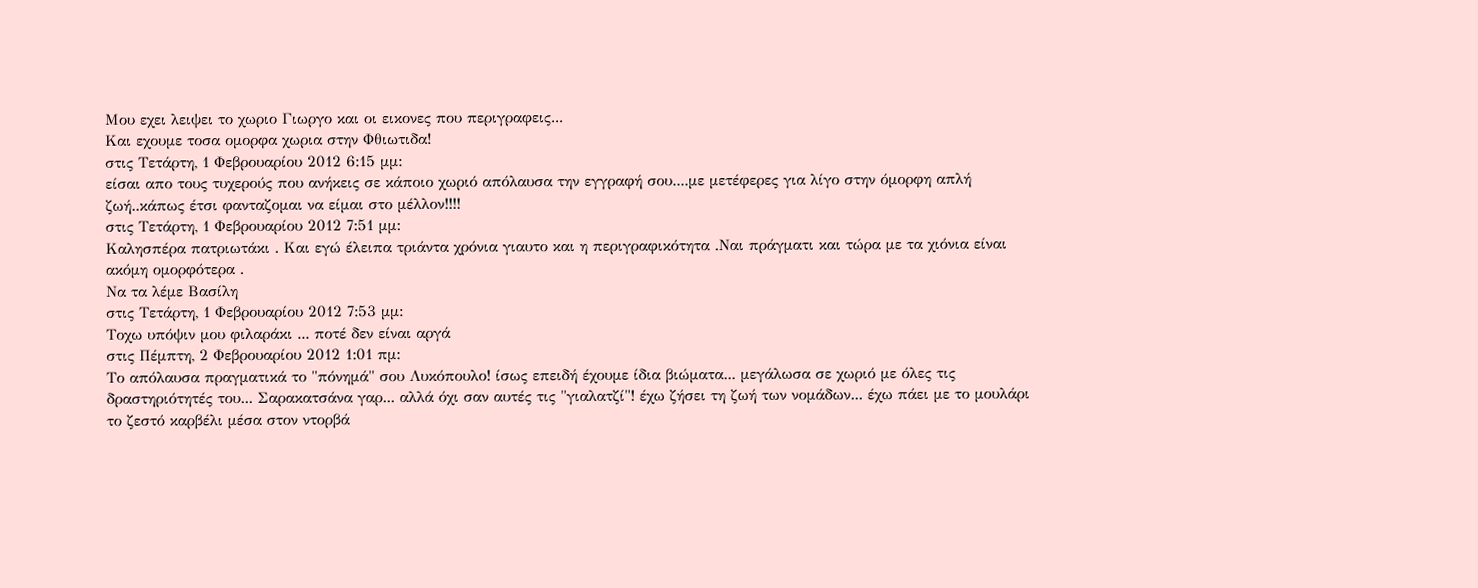Μου εχει λειψει το χωριο Γιωργο και οι εικονες που περιγραφεις...
Και εχουμε τοσα ομορφα χωρια στην Φθιωτιδα!
στις Τετάρτη, 1 Φεβρουαρίου 2012 6:15 μμ:
είσαι απο τους τυχερούς που ανήκεις σε κάποιο χωριό απόλαυσα την εγγραφή σου....με μετέφερες για λίγο στην όμορφη απλή ζωή..κάπως έτσι φανταζομαι να είμαι στο μέλλον!!!!
στις Τετάρτη, 1 Φεβρουαρίου 2012 7:51 μμ:
Καλησπέρα πατριωτάκι . Και εγώ έλειπα τριάντα χρόνια γιαυτο και η περιγραφικότητα .Ναι πράγματι και τώρα με τα χιόνια είναι ακόμη ομορφότερα .
Να τα λέμε Βασίλη
στις Τετάρτη, 1 Φεβρουαρίου 2012 7:53 μμ:
Τοχω υπόψιν μου φιλαράκι ... ποτέ δεν είναι αργά
στις Πέμπτη, 2 Φεβρουαρίου 2012 1:01 πμ:
Το απόλαυσα πραγματικά το "πόνημά" σου Λυκόπουλο! ίσως επειδή έχουμε ίδια βιώματα... μεγάλωσα σε χωριό με όλες τις δραστηριότητές του... Σαρακατσάνα γαρ... αλλά όχι σαν αυτές τις "γιαλατζί"! έχω ζήσει τη ζωή των νομάδων... έχω πάει με το μουλάρι το ζεστό καρβέλι μέσα στον ντορβά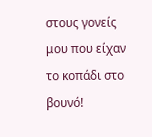στους γονείς μου που είχαν το κοπάδι στο βουνό!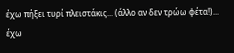έχω πήξει τυρί πλειστάκις... (άλλο αν δεν τρώω φέτα!)... έχω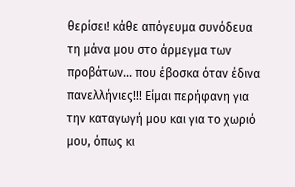θερίσει! κάθε απόγευμα συνόδευα τη μάνα μου στο άρμεγμα των προβάτων... που έβοσκα όταν έδινα πανελλήνιες!!! Είμαι περήφανη για την καταγωγή μου και για το χωριό μου, όπως κι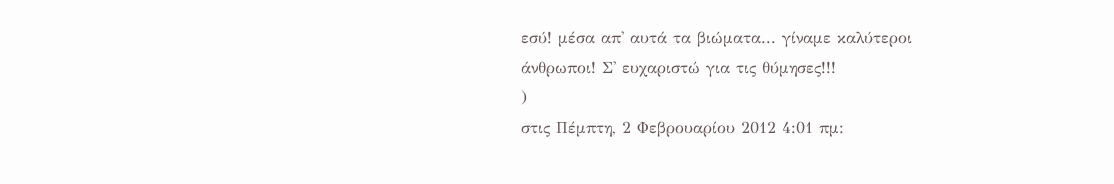εσύ! μέσα απ' αυτά τα βιώματα... γίναμε καλύτεροι άνθρωποι! Σ' ευχαριστώ για τις θύμησες!!!
)
στις Πέμπτη, 2 Φεβρουαρίου 2012 4:01 πμ: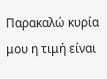Παρακαλώ κυρία μου η τιμή είναι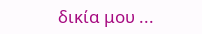δικία μου ...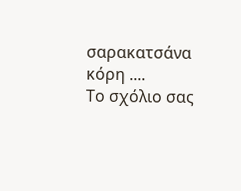σαρακατσάνα
κόρη ....
Το σχόλιο σας